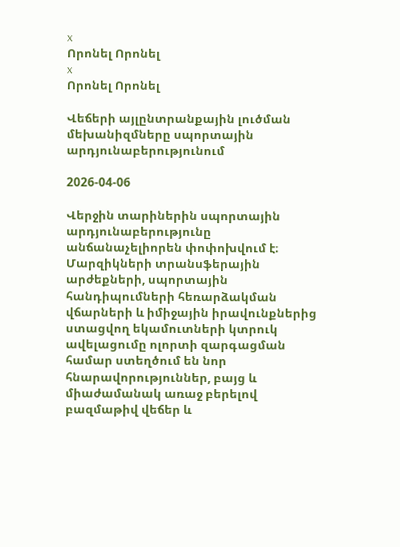x
Որոնել Որոնել
x
Որոնել Որոնել

Վեճերի այլընտրանքային լուծման մեխանիզմները սպորտային արդյունաբերությունում

2026-04-06

Վերջին տարիներին սպորտային արդյունաբերությունը անճանաչելիորեն փոփոխվում է։ Մարզիկների տրանսֆերային արժեքների, սպորտային հանդիպումների հեռարձակման վճարների և իմիջային իրավունքներից ստացվող եկամուտների կտրուկ ավելացումը ոլորտի զարգացման համար ստեղծում են նոր հնարավորություններ, բայց և միաժամանակ առաջ բերելով բազմաթիվ վեճեր և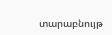տարաբնույթ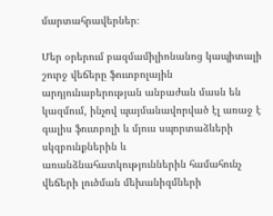մարտահրավերներ։

Մեր օրերում բազմամիլիոնանոց կապիտալի շուրջ վեճերը ֆուտբոլային արդյունաբերության անբաժան մասն են կազմում, ինչով պայմանավորված էլ առաջ է գալիս ֆուտբոլի և մյուս սպորտաձևերի սկզբունքներին և առանձնահատկություններին համահունչ վեճերի լուծման մեխանիզմների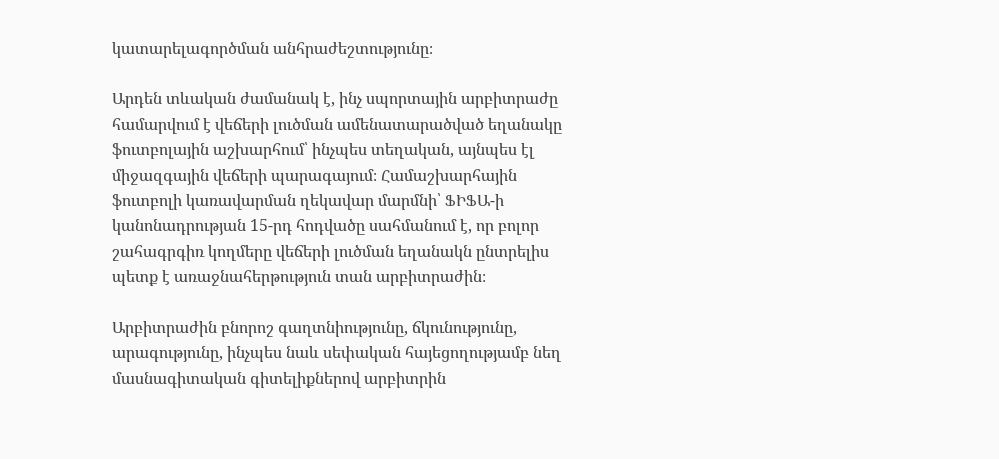կատարելագործման անհրաժեշտությունը։

Արդեն տևական ժամանակ է, ինչ սպորտային արբիտրաժը համարվում է վեճերի լուծման ամենատարածված եղանակը ֆուտբոլային աշխարհում՝ ինչպես տեղական, այնպես էլ միջազգային վեճերի պարագայում։ Համաշխարհային ֆուտբոլի կառավարման ղեկավար մարմնի՝ ՖԻՖԱ-ի կանոնադրության 15-րդ հոդվածը սահմանում է, որ բոլոր շահագրգիռ կողմերը վեճերի լուծման եղանակն ընտրելիս պետք է առաջնահերթություն տան արբիտրաժին։

Արբիտրաժին բնորոշ գաղտնիությունը, ճկունությունը, արագությունը, ինչպես նաև սեփական հայեցողությամբ նեղ մասնագիտական գիտելիքներով արբիտրին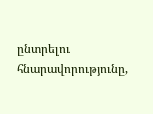ընտրելու հնարավորությունը,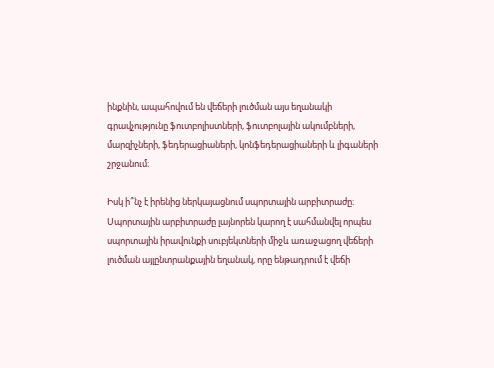ինքնին, ապահովում են վեճերի լուծման այս եղանակի գրավչությունը ֆուտբոլիստների, ֆուտբոլային ակումբների, մարզիչների, ֆեդերացիաների, կոնֆեդերացիաների և լիգաների շրջանում։

Իսկ ի՞նչ է իրենից ներկայացնում սպորտային արբիտրաժը։
Սպորտային արբիտրաժը լայնորեն կարող է սահմանվել որպես սպորտային իրավունքի սուբյեկտների միջև առաջացող վեճերի լուծման այլընտրանքային եղանակ, որը ենթադրում է վեճի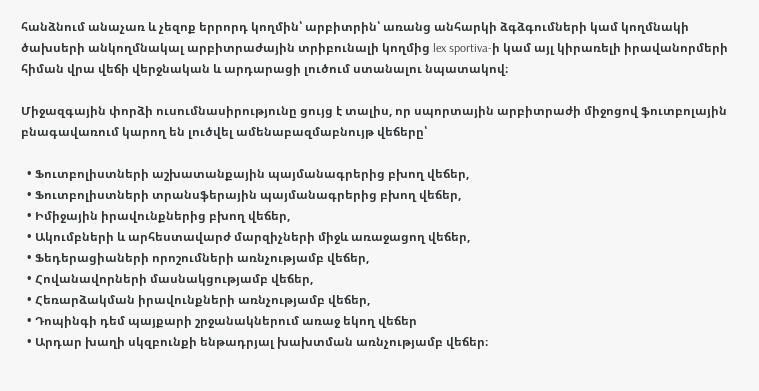հանձնում անաչառ և չեզոք երրորդ կողմին՝ արբիտրին՝ առանց անհարկի ձգձգումների կամ կողմնակի ծախսերի անկողմնակալ արբիտրաժային տրիբունալի կողմից lex sportiva-ի կամ այլ կիրառելի իրավանորմերի հիման վրա վեճի վերջնական և արդարացի լուծում ստանալու նպատակով։

Միջազգային փորձի ուսումնասիրությունը ցույց է տալիս, որ սպորտային արբիտրաժի միջոցով ֆուտբոլային բնագավառում կարող են լուծվել ամենաբազմաբնույթ վեճերը՝

  • Ֆուտբոլիստների աշխատանքային պայմանագրերից բխող վեճեր,
  • Ֆուտբոլիստների տրանսֆերային պայմանագրերից բխող վեճեր,
  • Իմիջային իրավունքներից բխող վեճեր,
  • Ակումբների և արհեստավարժ մարզիչների միջև առաջացող վեճեր,
  • Ֆեդերացիաների որոշումների առնչությամբ վեճեր,
  • Հովանավորների մասնակցությամբ վեճեր,
  • Հեռարձակման իրավունքների առնչությամբ վեճեր,
  • Դոպինգի դեմ պայքարի շրջանակներում առաջ եկող վեճեր
  • Արդար խաղի սկզբունքի ենթադրյալ խախտման առնչությամբ վեճեր։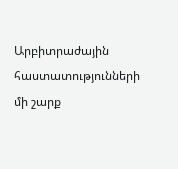Արբիտրաժային հաստատությունների մի շարք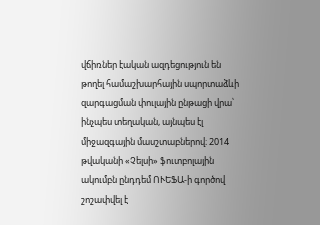վճիռներ էական ազդեցություն են թողել համաշխարհային սպորտաձևի զարգացման փուլային ընթացի վրա՝ ինչպես տեղական, այնպես էլ միջազգային մասշտաբներով։ 2014 թվականի «Չելսի» ֆուտբոլային ակումբն ընդդեմ ՈՒԵՖԱ-ի գործով շոշափվել է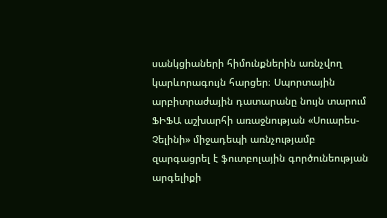սանկցիաների հիմունքներին առնչվող կարևորագույն հարցեր։ Սպորտային արբիտրաժային դատարանը նույն տարում ՖԻՖԱ աշխարհի առաջնության «Սուարես-Չելինի» միջադեպի առնչությամբ զարգացրել է ֆուտբոլային գործունեության արգելիքի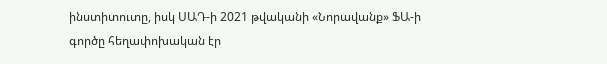ինստիտուտը, իսկ ՍԱԴ-ի 2021 թվականի «Նորավանք» ՖԱ-ի գործը հեղափոխական էր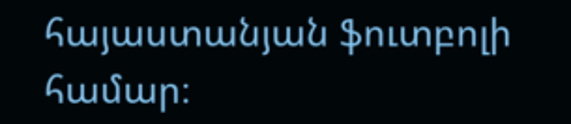հայաստանյան ֆուտբոլի համար։